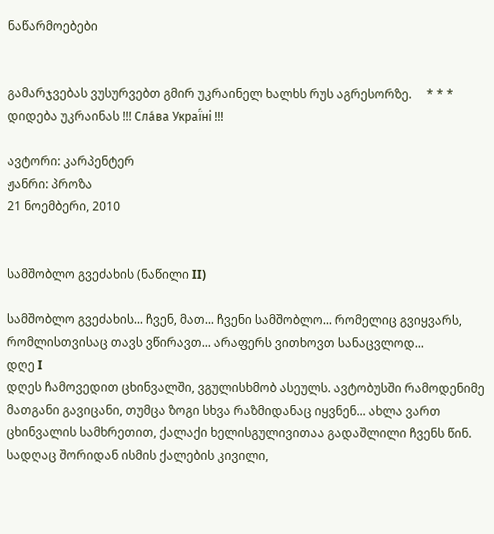ნაწარმოებები


გამარჯვებას ვუსურვებთ გმირ უკრაინელ ხალხს რუს აგრესორზე.     * * *     დიდება უკრაინას !!! Сла́ва Украї́ні !!!

ავტორი: კარპენტერ
ჟანრი: პროზა
21 ნოემბერი, 2010


სამშობლო გვეძახის (ნაწილი II)

სამშობლო გვეძახის... ჩვენ, მათ... ჩვენი სამშობლო... რომელიც გვიყვარს, რომლისთვისაც თავს ვწირავთ... არაფერს ვითხოვთ სანაცვლოდ...
დღე I
დღეს ჩამოვედით ცხინვალში, ვგულისხმობ ასეულს. ავტობუსში რამოდენიმე მათგანი გავიცანი, თუმცა ზოგი სხვა რაზმიდანაც იყვნენ... ახლა ვართ ცხინვალის სამხრეთით, ქალაქი ხელისგულივითაა გადაშლილი ჩვენს წინ. სადღაც შორიდან ისმის ქალების კივილი,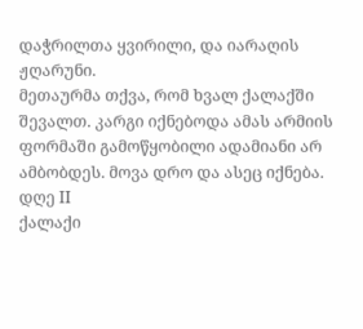დაჭრილთა ყვირილი, და იარაღის ჟღარუნი.
მეთაურმა თქვა, რომ ხვალ ქალაქში შევალთ. კარგი იქნებოდა ამას არმიის ფორმაში გამოწყობილი ადამიანი არ ამბობდეს. მოვა დრო და ასეც იქნება.
დღე II
ქალაქი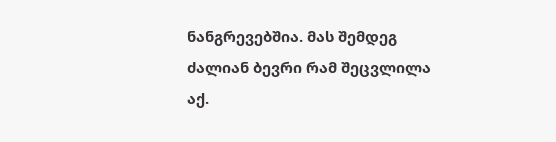ნანგრევებშია. მას შემდეგ ძალიან ბევრი რამ შეცვლილა აქ.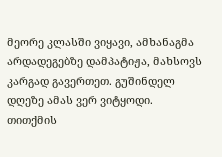მეორე კლასში ვიყავი, ამხანაგმა არდადეგებზე დამპატიჟა, მახსოვს კარგად გავერთეთ. გუშინდელ დღეზე ამას ვერ ვიტყოდი. თითქმის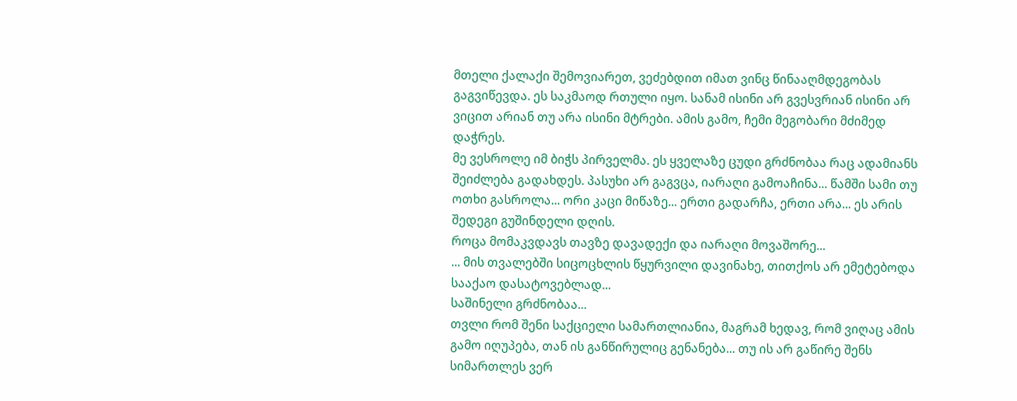მთელი ქალაქი შემოვიარეთ, ვეძებდით იმათ ვინც წინააღმდეგობას გაგვიწევდა. ეს საკმაოდ რთული იყო. სანამ ისინი არ გვესვრიან ისინი არ ვიცით არიან თუ არა ისინი მტრები. ამის გამო, ჩემი მეგობარი მძიმედ დაჭრეს.
მე ვესროლე იმ ბიჭს პირველმა. ეს ყველაზე ცუდი გრძნობაა რაც ადამიანს შეიძლება გადახდეს. პასუხი არ გაგვცა, იარაღი გამოაჩინა... წამში სამი თუ ოთხი გასროლა... ორი კაცი მიწაზე... ერთი გადარჩა, ერთი არა... ეს არის შედეგი გუშინდელი დღის.
როცა მომაკვდავს თავზე დავადექი და იარაღი მოვაშორე...
... მის თვალებში სიცოცხლის წყურვილი დავინახე, თითქოს არ ემეტებოდა სააქაო დასატოვებლად...
საშინელი გრძნობაა...
თვლი რომ შენი საქციელი სამართლიანია, მაგრამ ხედავ, რომ ვიღაც ამის გამო იღუპება, თან ის განწირულიც გენანება... თუ ის არ გაწირე შენს სიმართლეს ვერ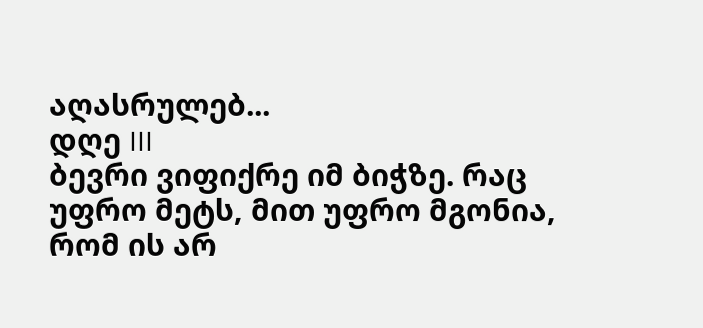აღასრულებ...
დღე III
ბევრი ვიფიქრე იმ ბიჭზე. რაც უფრო მეტს, მით უფრო მგონია, რომ ის არ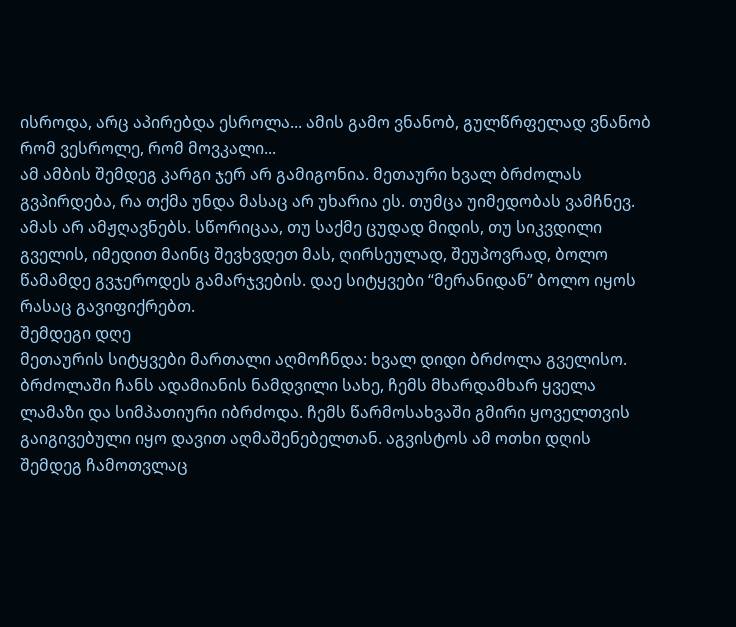ისროდა, არც აპირებდა ესროლა... ამის გამო ვნანობ, გულწრფელად ვნანობ რომ ვესროლე, რომ მოვკალი...
ამ ამბის შემდეგ კარგი ჯერ არ გამიგონია. მეთაური ხვალ ბრძოლას გვპირდება, რა თქმა უნდა მასაც არ უხარია ეს. თუმცა უიმედობას ვამჩნევ. ამას არ ამჟღავნებს. სწორიცაა, თუ საქმე ცუდად მიდის, თუ სიკვდილი გველის, იმედით მაინც შევხვდეთ მას, ღირსეულად, შეუპოვრად, ბოლო წამამდე გვჯეროდეს გამარჯვების. დაე სიტყვები “მერანიდან” ბოლო იყოს რასაც გავიფიქრებთ.
შემდეგი დღე
მეთაურის სიტყვები მართალი აღმოჩნდა: ხვალ დიდი ბრძოლა გველისო. ბრძოლაში ჩანს ადამიანის ნამდვილი სახე, ჩემს მხარდამხარ ყველა ლამაზი და სიმპათიური იბრძოდა. ჩემს წარმოსახვაში გმირი ყოველთვის გაიგივებული იყო დავით აღმაშენებელთან. აგვისტოს ამ ოთხი დღის შემდეგ ჩამოთვლაც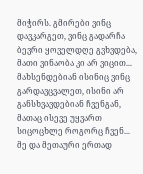მიჭირს. გმირები ვინც დავკარგეთ, ვინც გადარჩა ბევრი ყოველდღე გვხვდება, მათი ვინაობა კი არ ვიცით...
მახსენდებიან ისინიც ვინც გარდავცვალეთ, ისინი არ განსხვავდებიან ჩვენგან, მათაც ისევე უყვართ სიცოცხლე როგორც ჩვენ...
მე და მეთაური ერთად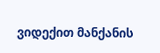ვიდექით მანქანის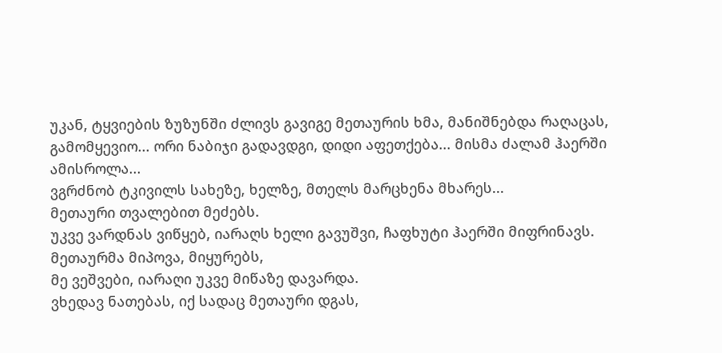უკან, ტყვიების ზუზუნში ძლივს გავიგე მეთაურის ხმა, მანიშნებდა რაღაცას, გამომყევიო... ორი ნაბიჯი გადავდგი, დიდი აფეთქება... მისმა ძალამ ჰაერში ამისროლა...
ვგრძნობ ტკივილს სახეზე, ხელზე, მთელს მარცხენა მხარეს...
მეთაური თვალებით მეძებს.
უკვე ვარდნას ვიწყებ, იარაღს ხელი გავუშვი, ჩაფხუტი ჰაერში მიფრინავს.
მეთაურმა მიპოვა, მიყურებს,
მე ვეშვები, იარაღი უკვე მიწაზე დავარდა.
ვხედავ ნათებას, იქ სადაც მეთაური დგას,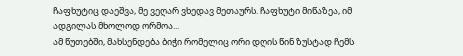ჩაფხუტიც დაეშვა, მე ვეღარ ვხედავ მეთაურს. ჩაფხუტი მიწაზეა, იმ ადგილას მხოლოდ ორმოა...
ამ წუთებში, მახსენდება ბიჭი რომელიც ორი დღის წინ ზუსტად ჩემს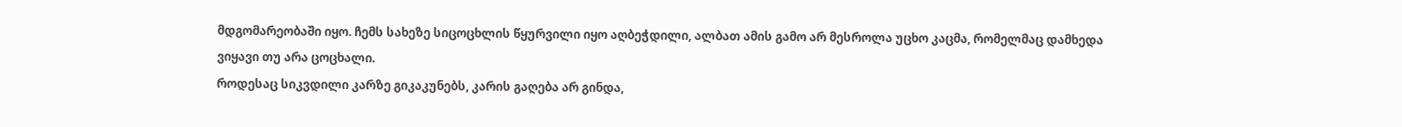მდგომარეობაში იყო. ჩემს სახეზე სიცოცხლის წყურვილი იყო აღბეჭდილი, ალბათ ამის გამო არ მესროლა უცხო კაცმა, რომელმაც დამხედა ვიყავი თუ არა ცოცხალი.
როდესაც სიკვდილი კარზე გიკაკუნებს, კარის გაღება არ გინდა,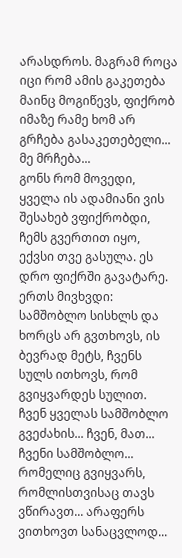არასდროს. მაგრამ როცა იცი რომ ამის გაკეთება მაინც მოგიწევს, ფიქრობ იმაზე რამე ხომ არ გრჩება გასაკეთებელი... მე მრჩება...
გონს რომ მოვედი, ყველა ის ადამიანი ვის შესახებ ვფიქრობდი, ჩემს გვერთით იყო, ექვსი თვე გასულა. ეს დრო ფიქრში გავატარე. ერთს მივხვდი:
სამშობლო სისხლს და ხორცს არ გვთხოვს, ის ბევრად მეტს, ჩვენს სულს ითხოვს, რომ გვიყვარდეს სულით. ჩვენ ყველას სამშობლო გვეძახის... ჩვენ, მათ... ჩვენი სამშობლო... რომელიც გვიყვარს, რომლისთვისაც თავს ვწირავთ... არაფერს ვითხოვთ სანაცვლოდ...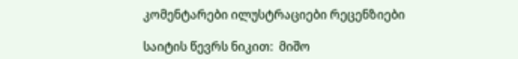კომენტარები ილუსტრაციები რეცენზიები

საიტის წევრს ნიკით:  მიშო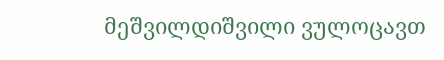მეშვილდიშვილი ვულოცავთ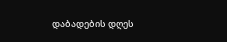დაბადების დღეს